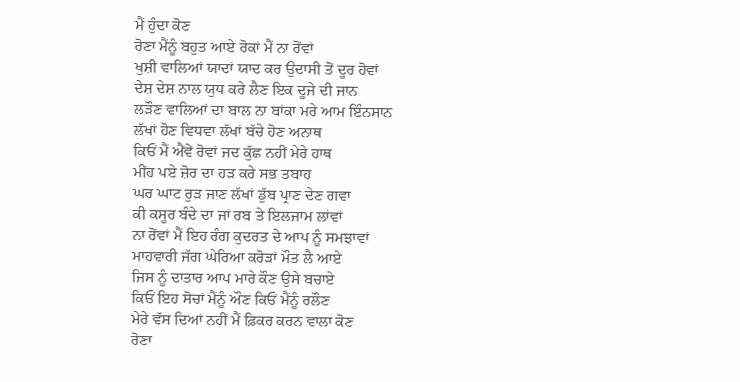ਮੈਂ ਹੁੰਦਾ ਕੋਣ
ਰੋਣਾ ਮੈਂਨੂੰ ਬਹੁਤ ਆਏ ਰੋਕਾਂ ਮੈਂ ਨਾ ਰੋਂਵਾਂ
ਖੁਸ਼ੀ ਵਾਲਿਆਂ ਯਾਦਾਂ ਯਾਦ ਕਰ ਉਦਾਸੀ ਤੋਂ ਦੂਰ ਹੋਵਾਂ
ਦੇਸ਼ ਦੇਸ਼ ਨਾਲ ਯੁਧ ਕਰੇ ਲੈਣ ਇਕ ਦੂਜੇ ਦੀ ਜਾਨ
ਲੜੌਣ ਵਾਲਿਆਂ ਦਾ ਬਾਲ ਨਾ ਬਾਂਕਾ ਮਰੇ ਆਮ ਇੰਨਸਾਨ
ਲੱਖਾਂ ਹੋਣ ਵਿਧਵਾ ਲੱਖਾਂ ਬੱਚੇ ਹੋਣ ਅਨਾਥ
ਕਿਓਂ ਮੈਂ ਐਂਵੇਂ ਰੋਵਾਂ ਜਦ ਕੁੱਛ ਨਹੀਂ ਮੇਰੇ ਹਾਥ
ਮੀਂਹ ਪਏ ਜ਼ੋਰ ਦਾ ਹੜ ਕਰੇ ਸਭ ਤਬਾਹ
ਘਰ ਘਾਟ ਰੁੜ ਜਾਣ ਲੱਖਾਂ ਡੁੱਬ ਪ੍ਰਾਣ ਦੇਣ ਗਵਾ
ਕੀ ਕਸੂਰ ਬੰਦੇ ਦਾ ਜਾਂ ਰਬ ਤੇ ਇਲਜਾਮ ਲਾਂਵਾਂ
ਨਾ ਰੋਂਵਾਂ ਮੈਂ ਇਹ ਰੰਗ ਕੁਦਰਤ ਦੇ ਆਪ ਨੂੰ ਸਮਝਾਵਾਂ
ਮਾਹਵਾਰੀ ਜੱਗ ਘੇਰਿਆ ਕਰੋੜਾਂ ਮੌਤ ਲੈ ਆਏ
ਜਿਸ ਨੂੰ ਦਾਤਾਰ ਆਪ ਮਾਰੇ ਕੌਣ ਉਸੇ ਬਚਾਏ
ਕਿਓਂ ਇਹ ਸੋਚਾਂ ਮੈਂਨੂੰ ਔਣ ਕਿਓਂ ਮੈਂਨੂੰ ਰਲੌਣ
ਮੇਰੇ ਵੱਸ ਦਿਆਂ ਨਹੀਂ ਮੈਂ ਫ਼ਿਕਰ ਕਰਨ ਵਾਲਾ ਕੋਣ
ਰੋਣਾ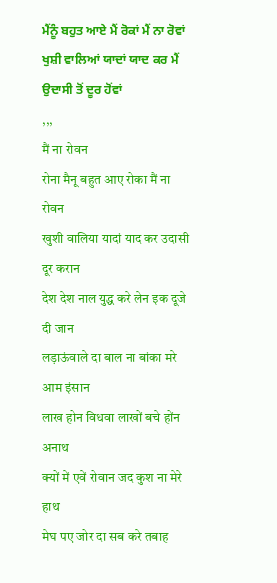ਮੈਂਨੂੰ ਬਹੁਤ ਆਏ ਮੈਂ ਰੋਕਾਂ ਮੈਂ ਨਾ ਰੋਵਾਂ
ਖੁਸ਼ੀ ਵਾਲਿਆਂ ਯਾਦਾਂ ਯਾਦ ਕਰ ਮੈਂ ਉਦਾਸੀ ਤੋਂ ਦੂਰ ਹੋਂਵਾਂ
,,,
मैं ना रोवन
रोना मैनू बहुत आए रोका मैं ना रोवन
खुशी वालिया यादां याद कर उदासी दूर करान
देश देश नाल युद्ध करे लेन इक दूजे दी जान
लड़ाऊंवाले दा बाल ना बांका मरे आम इंसान
लाख होन विधवा लाखों बचे होंन अनाथ
क्यों में एवें रोवान जद कुश ना मेरे हाथ
मेघ पए जोर दा सब करे तबाह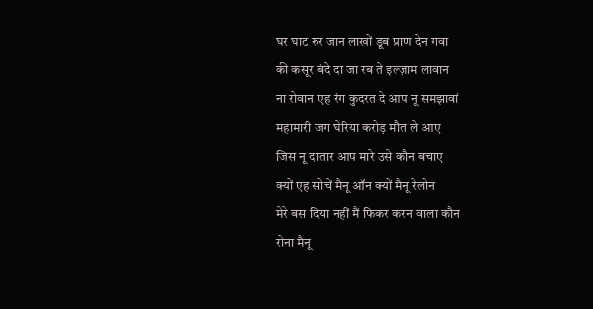घर घाट रुर जान लाखों डूब प्राण देन गवा
की कसूर बंदे दा जा रब ते इल्ज़ाम लावान
ना रोवान एह रंग कुदरत दे आप नू समझावां
महामारी जग घेरिया करोड़ मौत ले आए
जिस नू दातार आप मारे उसे कौन बचाए
क्यों एह सोचें मैनू ऑन क्यों मैनू रेलोन
मेरे बस दिया नहीं मैं फिकर करन वाला कौन
रोना मैनू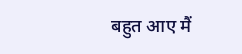बहुत आए मैं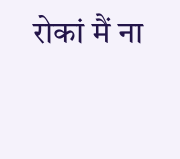रोकां मैं ना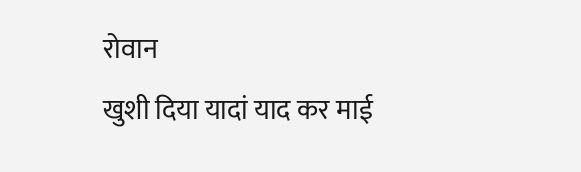रोवान
खुशी दिया यादां याद कर माई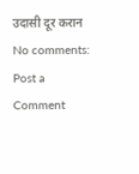उदासी दूर करान
No comments:
Post a Comment